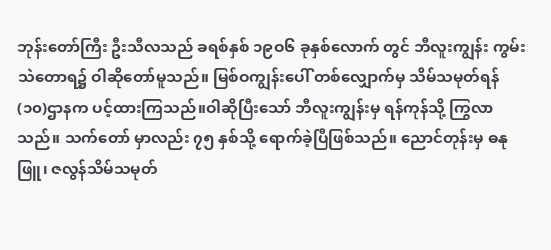ဘုန်းတော်ကြီး ဦးသီလသည် ခရစ်နှစ် ၁၉ဝ၆ ခုနှစ်လောက် တွင် ဘီလူးကျွန်း ကွမ်းသဲတောရ၌ ဝါဆိုတော်မူသည်။ မြစ်ဝကျွန်းပေါ် တစ်လျှောက်မှ သိမ်သမုတ်ရန် (၁၀)ဌာနက ပင့်ထားကြသည်။ဝါဆိုပြီးသော် ဘီလူးကျွန်းမှ ရန်ကုန်သို့ ကြွလာသည်။ သက်တော် မှာလည်း ၇၅ နှစ်သို့ ရောက်ခဲ့ပြီဖြစ်သည်။ ညောင်တုန်းမှ ဓနုဖြူ၊ ဇလွန်သိမ်သမုတ်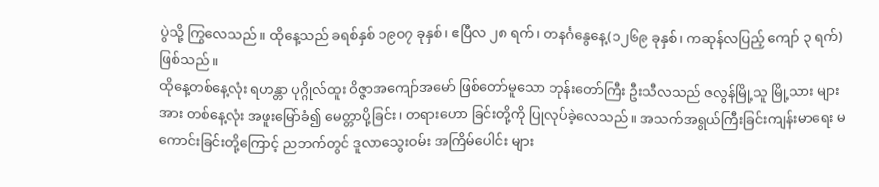ပွဲသို့ ကြွလေသည်။ ထိုနေ့သည် ခရစ်နှစ် ၁၉ဝ၇ ခုနှစ်၊ ဧပြီလ ၂၈ ရက်၊ တနင်္ဂနွေနေ့(၁၂၆၉ ခုနှစ်၊ ကဆုန်လပြည့် ကျော် ၃ ရက်)ဖြစ်သည်။
ထိုနေ့တစ်နေ့လုံး ရဟန္တာ ပုဂ္ဂိုလ်ထူး ဝိဇ္ဇာအကျော်အမော် ဖြစ်တော်မူသော ဘုန်းတော်ကြီး ဦးသီလသည် ဇလွန်မြို့သူ မြို့သား များအား တစ်နေ့လုံး အဖူးမြော်ခံ၍ မေတ္တာပို့ခြင်း၊ တရားဟော ခြင်းတို့ကို ပြုလုပ်ခဲ့လေသည်။ အသက်အရွယ်ကြီးခြင်းကျန်းမာရေး မကောင်းခြင်းတို့ကြောင့် ညဘက်တွင် ဒူလာသွေးဝမ်း အကြိမ်ပေါင်း များ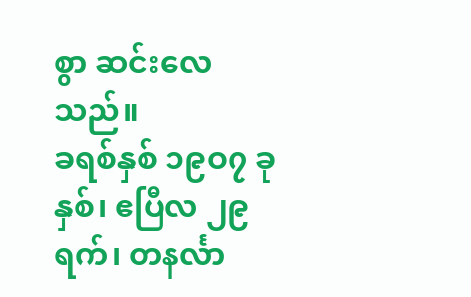စွာ ဆင်းလေသည်။
ခရစ်နှစ် ၁၉ဝ၇ ခုနှစ်၊ ဧပြီလ ၂၉ ရက်၊ တနင်္လာ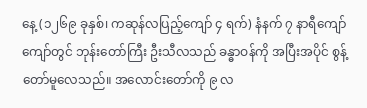နေ့ (၁၂၆၉ ခုနှစ်၊ ကဆုန်လပြည့်ကျော် ၄ ရက်) နံနက် ၇ နာရီကျော် ကျော်တွင် ဘုန်းတော်ကြီး ဦးသီလသည် ခန္ဓာဝန်ကို အပြီးအပိုင် စွန့်တော်မူလေသည်။ အလောင်းတော်ကို ၉ လ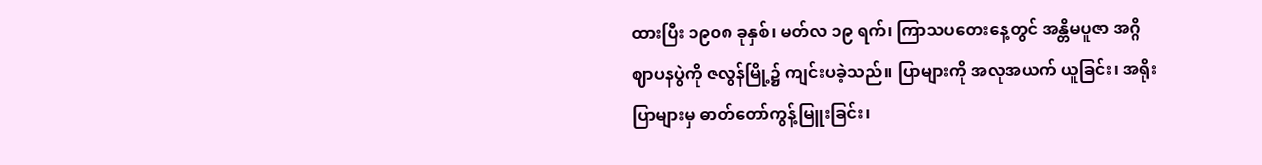ထားပြီး ၁၉၀၈ ခုနှစ်၊ မတ်လ ၁၉ ရက်၊ ကြာသပတေးနေ့တွင် အန္တိမပူဇာ အဂ္ဂိ ဈာပနပွဲကို ဇလွန်မြို့၌ ကျင်းပခဲ့သည်။ ပြာများကို အလုအယက် ယူခြင်း၊ အရိုးပြာများမှ ဓာတ်တော်ကွန့်မြူးခြင်း၊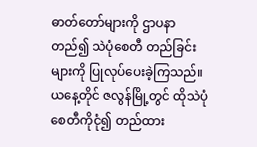ဓာတ်တော်များကို ဌာပနာတည်၍ သဲပုံစေတီ တည်ခြင်းများကို ပြုလုပ်ပေးခဲ့ကြသည်။
ယနေ့တိုင် ဇလွန်မြို့တွင် ထိုသဲပုံစေတီကိုငုံ၍ တည်ထား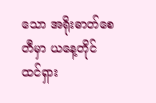သော အရိုးဓာတ်စေတီမှာ ယနေ့တိုင် ထင်ရှား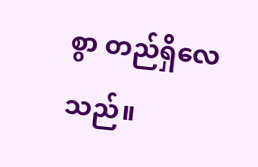စွာ တည်ရှိလေသည်။